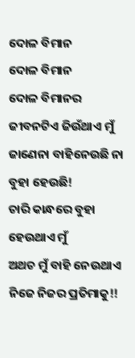ଦୋଳ ବିମାନ
ଦୋଳ ବିମାନ
ଦୋଳ ବିମାନର ଜୀବନଟିଏ ଜିଉଁଥାଏ ମୁଁ
ଜାଣେନା ବାହିନେଉଛି ନା ବୁହା ହେଉଛି!
ଚାରି କାନ୍ଧରେ ବୁହା ହେଉଥାଏ ମୁଁ
ଅଥଚ ମୁଁ ବାହି ନେଉଥାଏ ନିଜେ ନିଜର ପ୍ରତିମାକୁ!!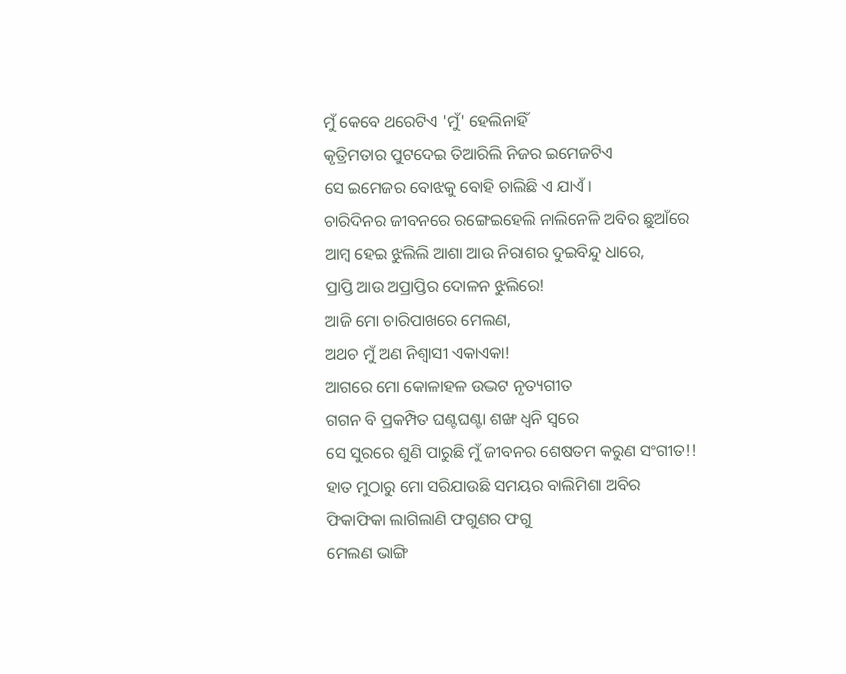ମୁଁ କେବେ ଥରେଟିଏ 'ମୁଁ' ହେଲିନାହିଁ
କୃତ୍ରିମତାର ପୁଟଦେଇ ତିଆରିଲି ନିଜର ଇମେଜଟିଏ
ସେ ଇମେଜର ବୋଝକୁ ବୋହି ଚାଲିଛି ଏ ଯାଏଁ।
ଚାରିଦିନର ଜୀବନରେ ରଙ୍ଗେଇହେଲି ନାଲିନେଳି ଅବିର ଛୁଆଁରେ
ଆମ୍ବ ହେଇ ଝୁଲିଲି ଆଶା ଆଉ ନିରାଶର ଦୁଇବିନ୍ଦୁ ଧାରେ,
ପ୍ରାପ୍ତି ଆଉ ଅପ୍ରାପ୍ତିର ଦୋଳନ ଝୁଲିରେ!
ଆଜି ମୋ ଚାରିପାଖରେ ମେଲଣ,
ଅଥଚ ମୁଁ ଅଣ ନିଶ୍ୱାସୀ ଏକାଏକା!
ଆଗରେ ମୋ କୋଳାହଳ ଉଦ୍ଭଟ ନୃତ୍ୟଗୀତ
ଗଗନ ବି ପ୍ରକମ୍ପିତ ଘଣ୍ଟଘଣ୍ଟା ଶଙ୍ଖ ଧ୍ୱନି ସ୍ୱରେ
ସେ ସୁରରେ ଶୁଣି ପାରୁଛି ମୁଁ ଜୀବନର ଶେଷତମ କରୁଣ ସଂଗୀତ!!
ହାତ ମୁଠାରୁ ମୋ ସରିଯାଉଛି ସମୟର ବାଲିମିଶା ଅବିର
ଫିକାଫିକା ଲାଗିଲାଣି ଫଗୁଣର ଫଗୁ
ମେଲଣ ଭାଙ୍ଗି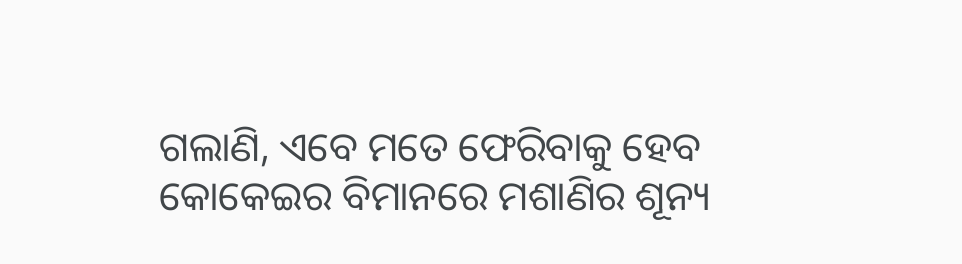ଗଲାଣି, ଏବେ ମତେ ଫେରିବାକୁ ହେବ
କୋକେଇର ବିମାନରେ ମଶାଣିର ଶୂନ୍ୟ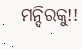ମନ୍ଦିରକୁ!!